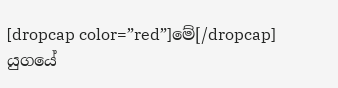[dropcap color=”red”]මේ[/dropcap] යුගයේ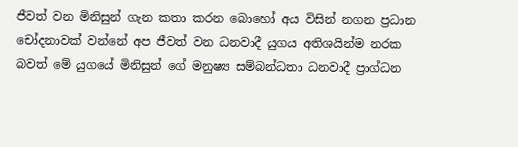ජීවත් වන මිනිසුන් ගැන කතා කරන බොහෝ අය විසින් නගන ප්‍රධාන චෝදනාවක් වන්නේ අප ජීවත් වන ධනවාදී යුගය අතිශයින්ම නරක බවත් මේ යුගයේ මිනිසුන් ගේ මනුෂ්‍ය සම්බන්ධතා ධනවාදී ප්‍රාග්ධන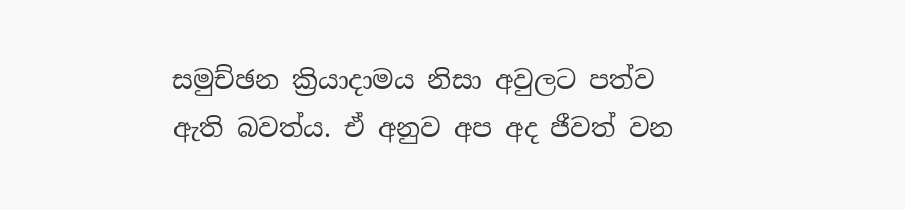සමුච්ඡන ක්‍රියාදාමය නිසා අවුලට පත්ව ඇති බවත්ය. ඒ අනුව අප අද ජීවත් වන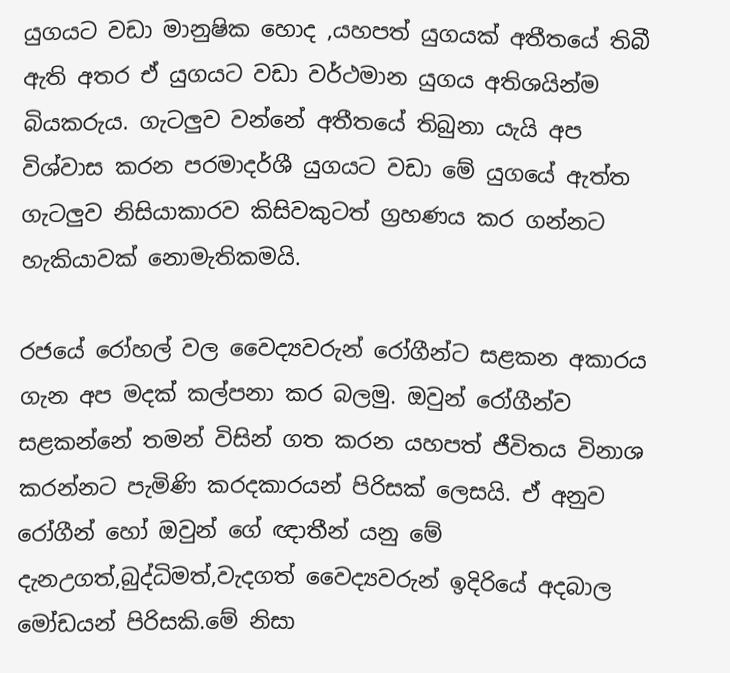යුගයට වඩා මානුෂික හොද ,යහපත් යුගයක් අතීතයේ තිබී ඇති අතර ඒ යුගයට වඩා වර්ථමාන යුගය අතිශයින්ම බියකරුය. ගැටලුව වන්නේ අතීතයේ තිබුනා යැයි අප විශ්වාස කරන පරමාදර්ශී යුගයට වඩා මේ යුගයේ ඇත්ත ගැටලුව නිසියාකාරව කිසිවකුටත් ග්‍රහණය කර ගන්නට හැකියාවක් නොමැතිකමයි.

රජයේ රෝහල් වල වෛද්‍යවරුන් රෝගීන්ට සළකන අකාරය ගැන අප මදක් කල්පනා කර බලමු. ඔවුන් රෝගීන්ව සළකන්නේ තමන් විසින් ගත කරන යහපත් ජීවිතය විනාශ කරන්නට පැමිණි කරදකාරයන් පිරිසක් ලෙසයි. ඒ අනුව රෝගීන් හෝ ඔවුන් ගේ ඥාතීන් යනු මේ දැනඋගත්,බුද්ධිමත්,වැදගත් වෛද්‍යවරුන් ඉදිරියේ අදබාල මෝඩයන් පිරිසකි.මේ නිසා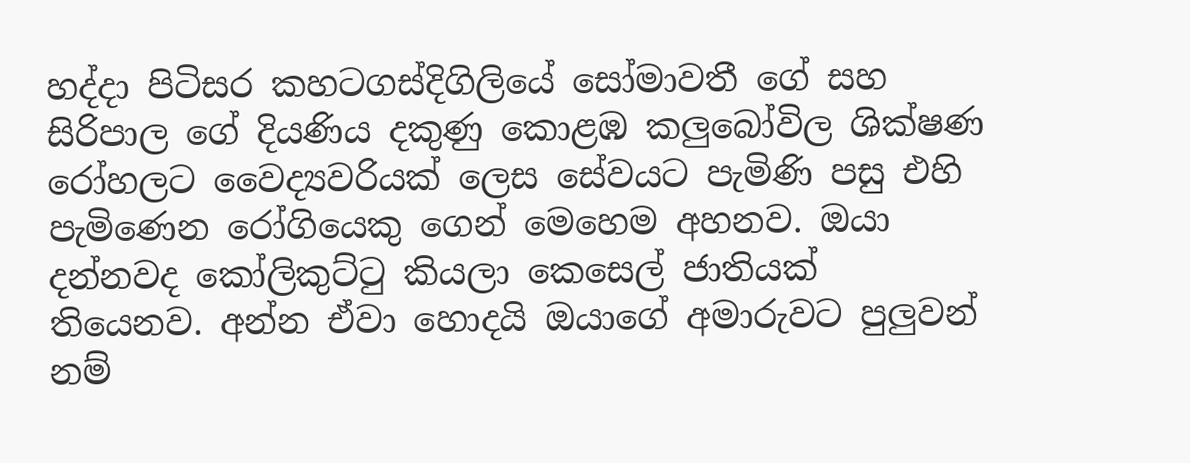හද්දා පිටිසර කහටගස්දිගිලියේ සෝමාවතී ගේ සහ සිරිපාල ගේ දියණිය දකුණු කොළඹ කලුබෝවිල ශික්ෂණ රෝහලට වෛද්‍යවරියක් ලෙස සේවයට පැමිණි පසු එහි පැමිණෙන රෝගියෙකු ගෙන් මෙහෙම අහනව. ඔයා දන්නවද කෝලිකුට්ටු කියලා කෙසෙල් ජාතියක් තියෙනව. අන්න ඒවා හොදයි ඔයාගේ අමාරුවට පුලුවන් නම්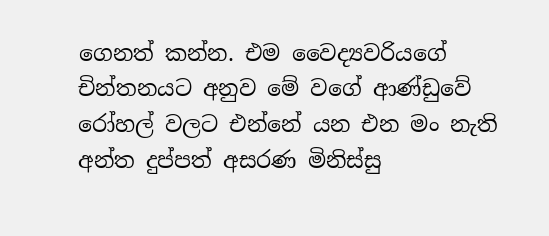ගෙනත් කන්න. එම වෛද්‍යවරියගේ චින්තනයට අනුව මේ වගේ ආණ්ඩුවේ රෝහල් වලට එන්නේ යන එන මං නැති අන්ත දුප්පත් අසරණ මිනිස්සු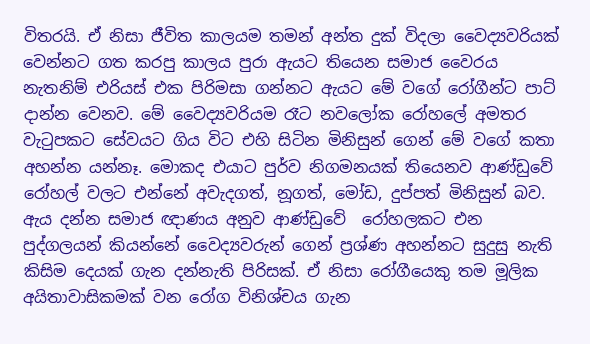විතරයි. ඒ නිසා ජීවිත කාලයම තමන් අන්ත දුක් විදලා වෛද්‍යවරියක් වෙන්නට ගත කරපු කාලය පුරා ඇයට තියෙන සමාජ වෛරය නැතනිම් එරියස් එක පිරිමසා ගන්නට ඇයට මේ වගේ රෝගීන්ට පාට් දාන්න වෙනව. මේ වෛද්‍යවරියම රෑට නවලෝක රෝහලේ අමතර වැටුපකට සේවයට ගිය විට එහි සිටින මිනිසුන් ගෙන් මේ වගේ කතා අහන්න යන්නෑ. මොකද එයාට පුර්ව නිගමනයක් තියෙනව ආණ්ඩුවේ රෝහල් වලට එන්නේ අවැදගත්, නූගත්, මෝඩ, දුප්පත් මිනිසුන් බව. ඇය දන්න සමාජ ඥාණය අනුව ආණ්ඩුවේ  රෝහලකට එන පුද්ගලයන් කියන්නේ වෛද්‍යවරුන් ගෙන් ප්‍රශ්ණ අහන්නට සුදුසු නැති කිසිම දෙයක් ගැන දන්නැති පිරිසක්. ඒ නිසා රෝගීයෙකු තම මූලික අයිතාවාසිකමක් වන රෝග විනිශ්චය ගැන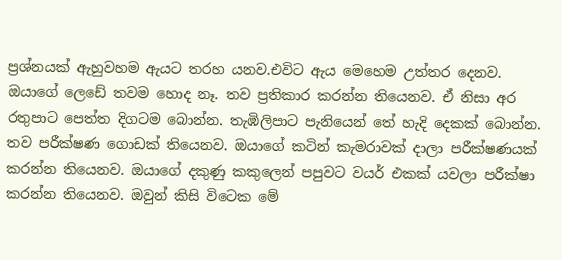ප්‍රශ්නයක් ඇහුවහම ඇයට තරහ යනව.එවිට ඇය මෙහෙම උත්තර දෙනව. ඔයාගේ ලෙඩේ තවම හොද නෑ. තව ප්‍රතිකාර කරන්න තියෙනව. ඒ නිසා අර රතුපාට පෙත්ත දිගටම බොන්න. තැඹිලිපාට පැනියෙන් තේ හැදි දෙකක් බොන්න. තව පරීක්ෂණ ගොඩක් තියෙනව. ඔයාගේ කටින් කැමරාවක් දාලා පරීක්ෂණයක් කරන්න තියෙනව. ඔයාගේ දකුණු කකුලෙන් පපුවට වයර් එකක් යවලා පරීක්ෂා කරන්න තියෙනව. ඔවුන් කිසි විටෙක මේ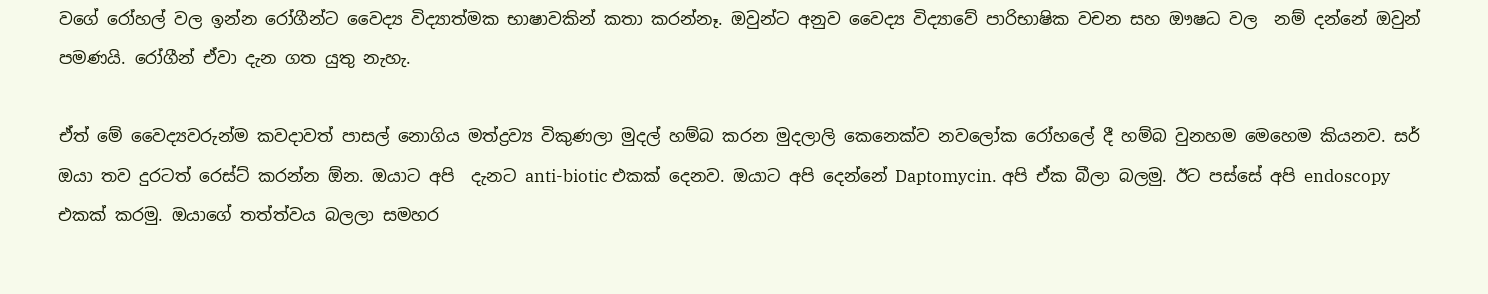වගේ රෝහල් වල ඉන්න රෝගීන්ට වෛද්‍ය විද්‍යාත්මක භාෂාවකින් කතා කරන්නෑ. ඔවුන්ට අනුව වෛද්‍ය විද්‍යාවේ පාරිභාෂික වචන සහ ඖෂධ වල  නම් දන්නේ ඔවුන් පමණයි. රෝගීන් ඒවා දැන ගත යුතු නැහැ.

ඒත් මේ වෛද්‍යවරුන්ම කවදාවත් පාසල් නොගිය මත්ද්‍රව්‍ය විකුණලා මුදල් හම්බ කරන මුදලාලි කෙනෙක්ව නවලෝක රෝහලේ දී හම්බ වුනහම මෙහෙම කියනව. සර් ඔයා තව දුරටත් රෙස්ට් කරන්න ඕන. ඔයාට අපි  දැනට anti-biotic එකක් දෙනව. ඔයාට අපි දෙන්නේ Daptomycin. අපි ඒක බීලා බලමු. ඊට පස්සේ අපි endoscopy එකක් කරමු. ඔයාගේ තත්ත්වය බලලා සමහර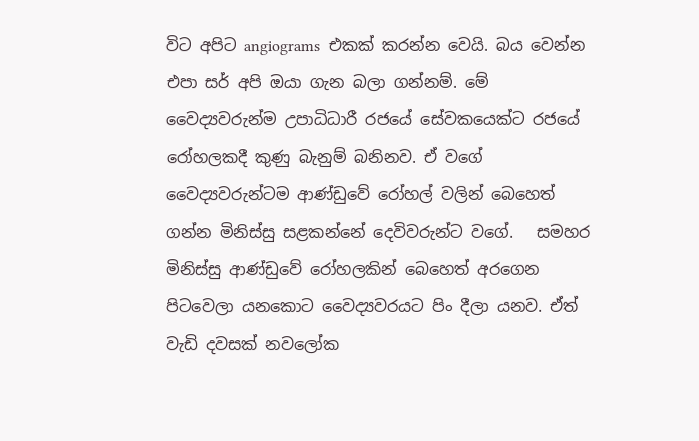විට අපිට angiograms  එකක් කරන්න වෙයි. බය වෙන්න එපා සර් අපි ඔයා ගැන බලා ගන්නම්. මේ වෛද්‍යවරුන්ම උපාධිධාරී රජයේ සේවකයෙක්ට රජයේ රෝහලකදී කුණු බැනුම් බනිනව. ඒ වගේ වෛද්‍යවරුන්ටම ආණ්ඩුවේ රෝහල් වලින් බෙහෙත් ගන්න මිනිස්සු සළකන්නේ දෙවිවරුන්ට වගේ.   සමහර මිනිස්සු ආණ්ඩුවේ රෝහලකින් බෙහෙත් අරගෙන පිටවෙලා යනකොට වෛද්‍යවරයට පිං දීලා යනව. ඒත් වැඩි දවසක් නවලෝක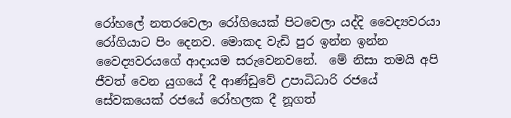රෝහලේ නතරවෙලා රෝගියෙක් පිටවෙලා යද්දි වෛද්‍යවරයා රෝගියාට පිං දෙනව. මොකද වැඩි පුර ඉන්න ඉන්න වෛද්‍යවරයගේ ආදායම සරුවෙනවනේ.  මේ නිසා තමයි අපි ජීවත් වෙන යුගයේ දී ආණ්ඩුවේ උපාධිධාරි රජයේ සේවකයෙක් රජයේ රෝහලක දී නූගත්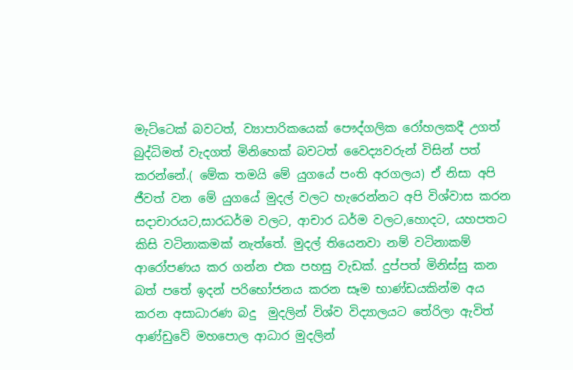මැට්ටෙක් බවටත්, ව්‍යාපාරිකයෙක් පෞද්ගලික රෝහලකදී උගත් බුද්ධිමත් වැදගත් මිනිහෙක් බවටත් වෛද්‍යවරුන් විසින් පත් කරන්නේ.( මේක තමයි මේ යුගයේ පංති අරගලය) ඒ නිසා අපි ජීවත් වන මේ යුගයේ මුදල් වලට හැරෙන්නට අපි විශ්වාස කරන සදාචාරයට,සාරධර්ම වලට, ආචාර ධර්ම වලට,හොදට, යහපතට කිසි වටිනාකමක් නැත්තේ. මුදල් තියෙනවා නම් වටිනාකම් ආරෝපණය කර ගන්න එක පහසු වැඩක්. දුප්පත් මිනිස්සු කන බත් පතේ ඉදන් පරිභෝජනය කරන සෑම භාණ්ඩයකින්ම අය කරන අසාධාරණ බදු  මුදලින් විශ්ව විද්‍යාලයට තේරිලා ඇවිත් ආණ්ඩුවේ මහපොල ආධාර මුදලින්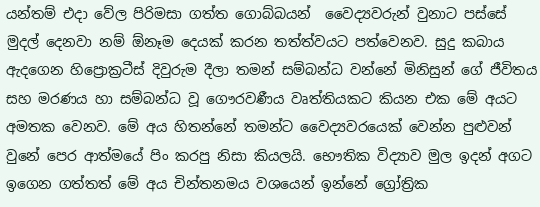යන්තම් එදා වේල පිරිමසා ගත්ත ගොබ්බයන්  වෛද්‍යවරුන් වුනාට පස්සේ මුදල් දෙනවා නම් ඕනෑම දෙයක් කරන තත්ත්වයට පත්වෙනව. සුදු කබාය ඇදගෙන හිප්‍රොක්‍රටීස් දිවුරුම දීලා තමන් සම්බන්ධ වන්නේ මිනිසුන් ගේ ජීවිතය සහ මරණය හා සම්බන්ධ වූ ගෞරවණීය වෘත්තියකට කියන එක මේ අයට අමතක වෙනව. මේ අය හිතන්නේ තමන්ට වෛද්‍යවරයෙක් වෙන්න පුළුවන් වුනේ පෙර ආත්මයේ පිං කරපු නිසා කියලයි. භෞතික විද්‍යාව මුල ඉදන් අගට ඉගෙන ගත්තත් මේ අය චින්තනමය වශයෙන් ඉන්නේ ග්‍රෝත්‍රික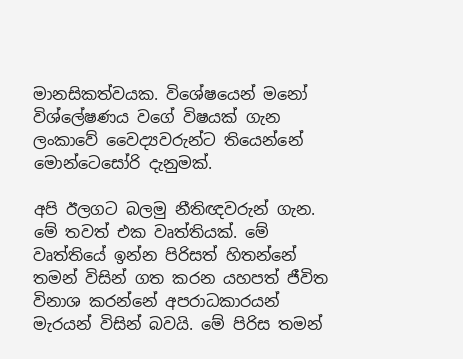මානසිකත්වයක. විශේෂයෙන් මනෝ විශ්ලේෂණය වගේ විෂයක් ගැන ලංකාවේ වෛද්‍යවරුන්ට තියෙන්නේ මොන්ටෙසෝරි දැනුමක්.

අපි ඊලගට බලමු නීතිඥවරුන් ගැන. මේ තවත් එක වෘත්තියක්. මේ වෘත්තියේ ඉන්න පිරිසත් හිතන්නේ තමන් විසින් ගත කරන යහපත් ජීවිත විනාශ කරන්නේ අපරාධකාරයන් මැරයන් විසින් බවයි. මේ පිරිස තමන්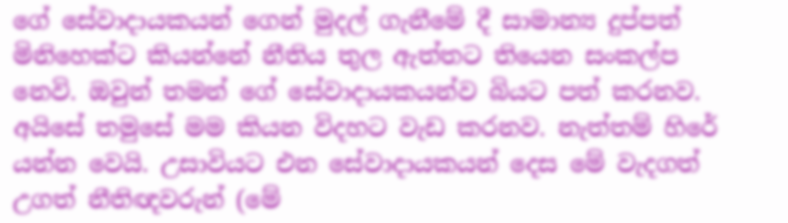ගේ සේවාදායකයන් ගෙන් මුදල් ගැනීමේ දී සාමාන්‍ය දුප්පත් මිනිහෙක්ට කියන්නේ නීතිය තුල ඇත්තට තියෙන සංකල්ප නෙවි. ඔවුන් තමන් ගේ සේවාදායකයන්ව බියට පත් කරනව. අයිසේ තමුසේ මම කියන විදහට වැඩ කරනව. නැත්තම් හිරේ යන්න වෙයි. උසාවියට එන සේවාදායකයන් දෙස මේ වැදගත් උගත් නීතිඥවරුන් (මේ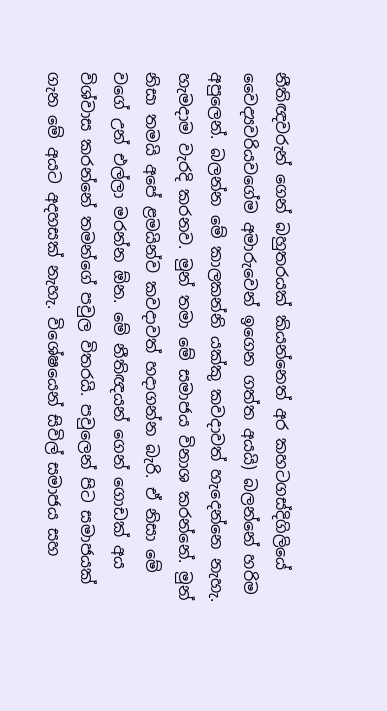නීතිඥවරුන් ගෙන් බහුතරයක් කියන්නෙත් අර කහටගස්දිගිලියේ වෛද්‍යවරියවගේම අමාරුවෙන් ඉගෙන ගත්ත අයයි) බලන්නේ හරිම අපුලෙන්. බලන්න මේ කාලකන්නි යක්කු කවදාවත් හැදෙන්නෙ නැහැ. හැමදාම වැරදි කරනව. මුන් තමා මේ සමාජය විනාශ කරන්නේ. මුන් නිසා තමයි අපේ ළමයින්ව කවදාවත් හදාගන්න බැරි. ඒ නිසා මේ වගේ උන් එල්ලා මරන්න ඕන. මේ නීතිඥයන් ගෙන් ගොඩක් අය විශ්වාස කරන්නේ තමන්ගේ පවුල විතරයි. පවුලෙන් පිට සමාජයක් ගැන මේ අයට අදහසක් නැහැ. විශේෂයෙන් සිවිල් සමාජය සහ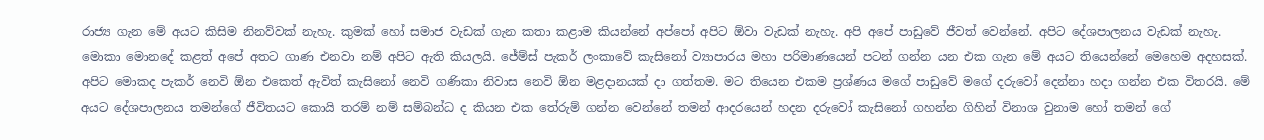රාජ්‍ය ගැන මේ අයට කිසිම නිනව්වක් නැහැ. කුමක් හෝ සමාජ වැඩක් ගැන කතා කළාම කියන්නේ අප්පෝ අපිට ඕවා වැඩක් නැහැ. අපි අපේ පාඩුවේ ජීවත් වෙන්නේ. අපිට දේශපාලනය වැඩක් නැහැ. මොකා මොනදේ කළත් අපේ අතට ගාණ එනවා නම් අපිට ඇති කියලයි. ජේම්ස් පැකර් ලංකාවේ කැසිනෝ ව්‍යාපාරය මහා පරිමාණයෙන් පටන් ගන්න යන එක ගැන මේ අයට තියෙන්නේ මෙහෙම අදහසක්. අපිට මොකද පැකර් නෙවි ඕන එකෙත් ඇවිත් කැසිනෝ නෙවි ගණිකා නිවාස නෙවි ඕන මළදානයක් දා ගත්තම. මට තියෙන එකම ප්‍රශ්ණය මගේ පාඩුවේ මගේ දරුවෝ දෙන්නා හදා ගන්න එක විතරයි. මේ අයට දේශපාලනය තමන්ගේ ජීවිතයට කොයි තරම් නම් සම්බන්ධ ද කියන එක තේරුම් ගන්න වෙන්නේ තමන් ආදරයෙන් හදන දරුවෝ කැසිනෝ ගහන්න ගිහින් විනාශ වුනාම හෝ තමන් ගේ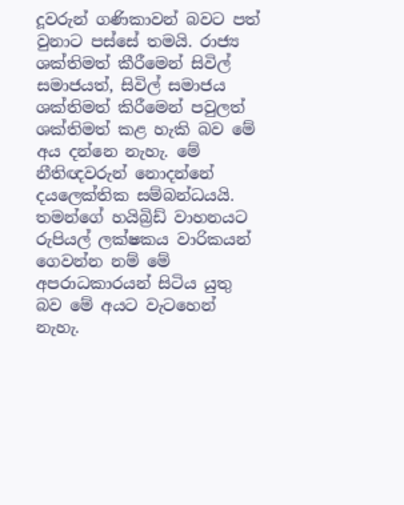දූවරුන් ගණිකාවන් බවට පත් වුනාට පස්සේ තමයි. රාජ්‍ය ශක්තිමත් කීරීමෙන් සිවිල් සමාජයත්, සිවිල් සමාජය ශක්තිමත් කිරීමෙන් පවුලත් ශක්තිමත් කළ හැකි බව මේ අය දන්නෙ නැහැ. මේ නීතිඥවරුන් නොදන්නේ දයලෙක්තික සම්බන්ධයයි. තමන්ගේ හයිබ්‍රිඩ් වාහනයට රුපියල් ලක්ෂකය වාරිකයන් ගෙවන්න නම් මේ අපරාධකාරයන් සිටිය යුතු බව මේ අයට වැටහෙන් නැහැ.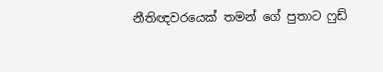නීතිඥවරයෙක් තමන් ගේ පුතාට ෆුඩ්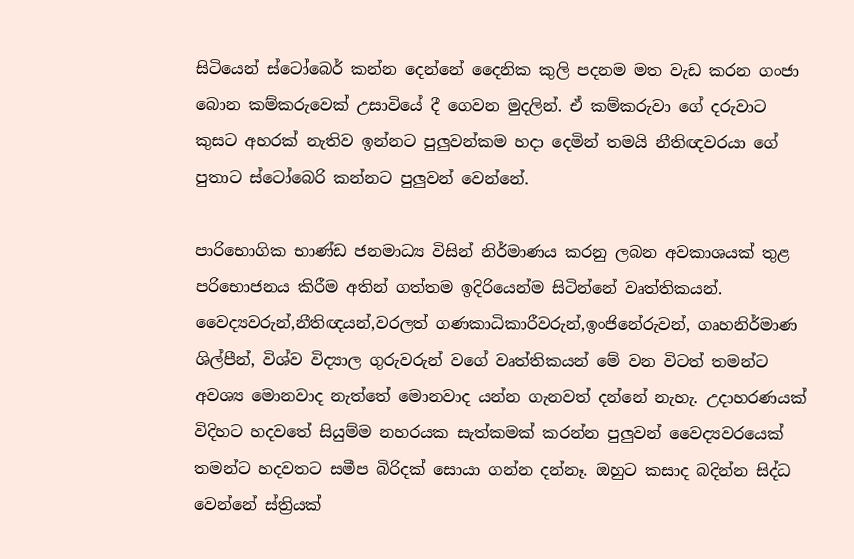සිටියෙන් ස්ටෝබෙර් කන්න දෙන්නේ දෛනික කුලි පදනම මත වැඩ කරන ගංජා බොන කම්කරුවෙක් උසාවියේ දී ගෙවන මුදලින්. ඒ කම්කරුවා ගේ දරුවාට කුසට අහරක් නැතිව ඉන්නට පුලුවන්කම හදා දෙමින් තමයි නීතිඥවරයා ගේ පුතාට ස්ටෝබෙරි කන්නට පුලුවන් වෙන්නේ.

පාරිභොගික භාණ්ඩ ජනමාධ්‍ය විසින් නිර්මාණය කරනු ලබන අවකාශයක් තුළ පරිභොජනය කිරීම අතින් ගත්තම ඉදිරියෙන්ම සිටින්නේ වෘත්තිකයන්. වෛද්‍යවරුන්,නීතිඥයන්,වරලත් ගණකාධිකාරීවරුන්,ඉංජිනේරුවන්, ගෘහනිර්මාණ ශිල්පීන්, විශ්ව විද්‍යාල ගුරුවරුන් වගේ වෘත්තිකයන් මේ වන විටත් තමන්ට අවශ්‍ය මොනවාද නැත්තේ මොනවාද යන්න ගැනවත් දන්නේ නැහැ. උදාහරණයක් විදිහට හදවතේ සියුම්ම නහරයක සැත්කමක් කරන්න පුලුවන් වෛද්‍යවරයෙක් තමන්ට හදවතට සමීප බිරිදක් සොයා ගන්න දන්නෑ. ඔහුට කසාද බදින්න සිද්ධ වෙන්නේ ස්ත්‍රියක්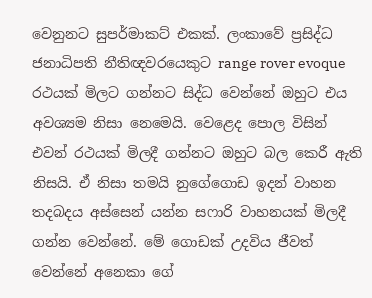වෙනුනට සුපර්මාකට් එකක්. ලංකාවේ ප්‍රසිද්ධ ජනාධිපති නීතිඥවරයෙකුට range rover evoque රථයක් මිලට ගන්නට සිද්ධ වෙන්නේ ඔහුට එය අවශ්‍යම නිසා නෙමෙයි. වෙළෙද පොල විසින් එවන් රථයක් මිලදී ගන්නට ඔහුට බල කෙරී ඇති නිසයි. ඒ නිසා තමයි නුගේගොඩ ඉදන් වාහන තදබදය අස්සෙන් යන්න සෆාරි වාහනයක් මිලදී ගන්න වෙන්නේ. මේ ගොඩක් උදවිය ජීවත් වෙන්නේ අනෙකා ගේ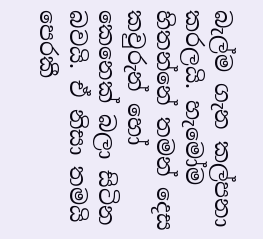බැල්ම ගැන කල්පනා කරලයි. හැමෝම හිතන්නේ තමන් දෙස කවුරුන් හෝ කෙනෙක් බලා සිටින බවයි. ඒ නිසා තමයි පෙරකී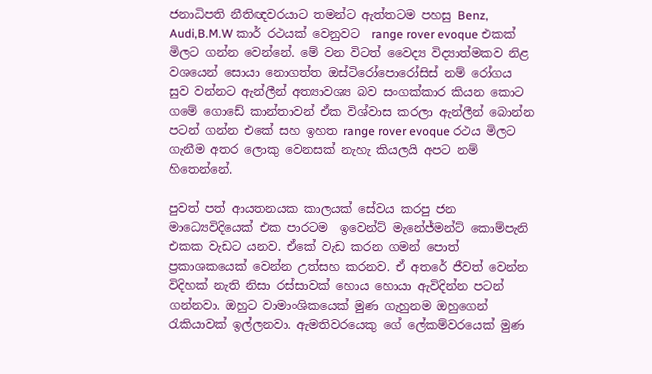ජනාධිපති නීතිඥවරයාට තමන්ට ඇත්තටම පහසු Benz, Audi,B.M.W කාර් රථයක් වෙනුවට  range rover evoque එකක් මිලට ගන්න වෙන්නේ. මේ වන විටත් වෛද්‍ය විද්‍යාත්මකව නිළ වශයෙන් සොයා නොගත්ත ඔස්ටිරෝපොරෝසිස් නම් රෝගය සුව වන්නට ඇන්ලීන් අත්‍යාවශ්‍ය බව සංගක්කාර කියන කොට ගමේ ගොඩේ කාන්තාවන් ඒක විශ්වාස කරලා ඇන්ලීන් බොන්න පටන් ගන්න එකේ සහ ඉහත range rover evoque රථය මිලට ගැනීම අතර ලොකු වෙනසක් නැහැ කියලයි අපට නම් හිතෙන්නේ.

පුවත් පත් ආයතනයක කාලයක් සේවය කරපු ජන මාධ්‍යෙවිදියෙක් එක පාරටම  ඉවෙන්ට් මැනේජ්මන්ට් කොම්පැනි එකක වැඩට යනව. ඒකේ වැඩ කරන ගමන් පොත් ප්‍රකාශකයෙක් වෙන්න උත්සහ කරනව. ඒ අතරේ ජීවත් වෙන්න විදිහක් නැති නිසා රස්සාවක් හොය හොයා ඇවිදින්න පටන් ගන්නවා. ඔහුට වාමාංශිකයෙක් මුණ ගැහුනම ඔහුගෙන් රැකියාවක් ඉල්ලනවා. ඇමතිවරයෙකු ගේ ලේකම්වරයෙක් මුණ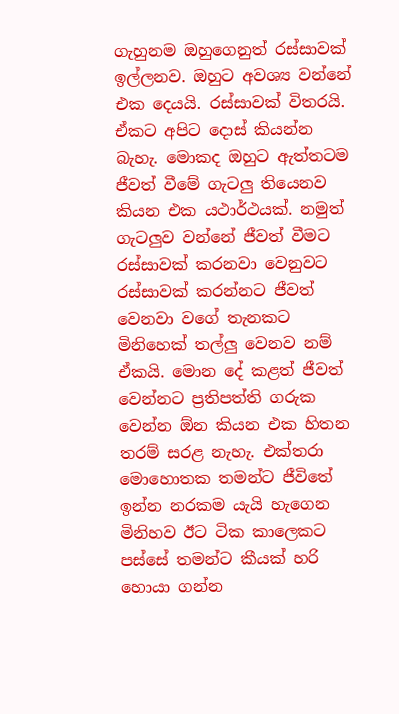ගැහුනම ඔහුගෙනුත් රස්සාවක් ඉල්ලනව. ඔහුට අවශ්‍ය වන්නේ එක දෙයයි. රස්සාවක් විතරයි. ඒකට අපිට දොස් කියන්න බැහැ. මොකද ඔහුට ඇත්තටම ජීවත් වීමේ ගැටලු තියෙනව කියන එක යථාර්ථයක්. නමුත් ගැටලුව වන්නේ ජීවත් වීමට රස්සාවක් කරනවා වෙනුවට රස්සාවක් කරන්නට ජීවත් වෙනවා වගේ තැනකට මිනිහෙක් තල්ලු වෙනව නම් ඒකයි. මොන දේ කළත් ජීවත් වෙන්නට ප්‍රතිපත්ති ගරුක වෙන්න ඕන කියන එක හිතන තරම් සරළ නැහැ. එක්තරා මොහොතක තමන්ට ජීවිතේ ඉන්න නරකම යැයි හැගෙන මිනිහව ඊට ටික කාලෙකට පස්සේ තමන්ට කීයක් හරි හොයා ගන්න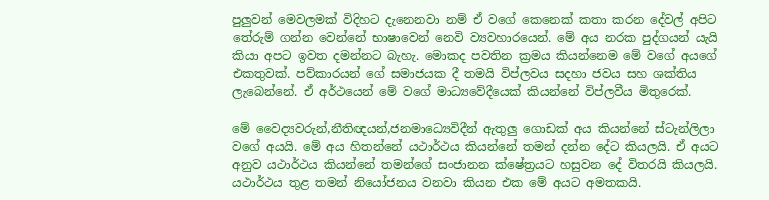පුලුවන් මෙවලමක් විදිහට දැනෙනවා නම් ඒ වගේ කෙනෙක් කතා කරන දේවල් අපිට තේරුම් ගන්න වෙන්නේ භාෂාවෙන් නෙවි ව්‍යවහාරයෙන්. මේ අය නරක පුද්ගයන් යැයි කියා අපට ඉවත දමන්නට බැහැ. මොකද පවතින ක්‍රමය කියන්නෙම මේ වගේ අයගේ එකතුවක්. පව්කාරයන් ගේ සමාජයක දී තමයි විප්ලවය සදහා ජවය සහ ශක්තිය ලැබෙන්නේ. ඒ අර්ථයෙන් මේ වගේ මාධ්‍යවේදීයෙක් කියන්නේ විප්ලවීය මිතුරෙක්.

මේ වෛද්‍යවරුන්,නීතිඥයන්,ජනමාධ්‍යෙවිදීන් ඇතුලු ගොඩක් අය කියන්නේ ස්ටැන්ලිලා වගේ අයයි. මේ අය හිතන්නේ යථාර්ථය කියන්නේ තමන් දන්න දේට කියලයි. ඒ අයට අනුව යථාර්ථය කියන්නේ තමන්ගේ සංජානන ක්ෂේත්‍රයට හසුවන දේ විතරයි කියලයි. යථාර්ථය තුළ තමන් නියෝජනය වනවා කියන එක මේ අයට අමතකයි.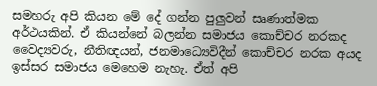සමහරු අපි කියන මේ දේ ගන්න පුලුවන් සෘණාත්මක අර්ථයකින්. ඒ කියන්නේ බලන්න සමාජය කොච්චර නරකද වෛද්‍යවරු, නීතිඥයන්, ජනමාධ්‍යෙවිදීන් කොච්චර නරක අයද ඉස්සර සමාජය මෙහෙම නැහැ. ඒත් අපි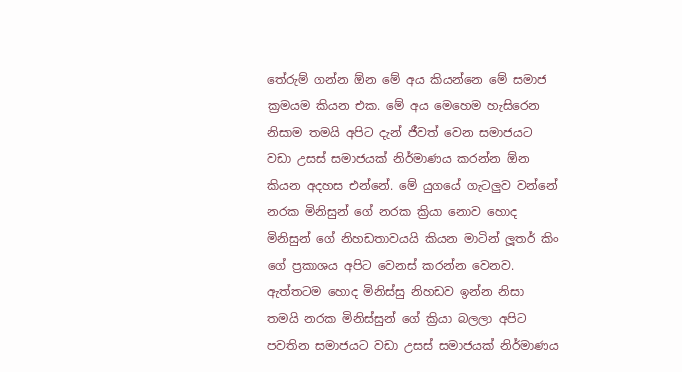තේරුම් ගන්න ඕන මේ අය කියන්නෙ මේ සමාජ ක්‍රමයම කියන එක. මේ අය මෙහෙම හැසිරෙන නිසාම තමයි අපිට දැන් ජීවත් වෙන සමාජයට වඩා උසස් සමාජයක් නිර්මාණය කරන්න ඕන කියන අදහස එන්නේ. මේ යුගයේ ගැටලුව වන්නේ නරක මිනිසුන් ගේ නරක ක්‍රියා නොව හොද මිනිසුන් ගේ නිහඩතාවයයි කියන මාටින් ලූතර් කිං ගේ ප්‍රකාශය අපිට වෙනස් කරන්න වෙනව. ඇත්තටම හොද මිනිස්සු නිහඩව ඉන්න නිසා තමයි නරක මිනිස්සුන් ගේ ක්‍රියා බලලා අපිට පවතින සමාජයට වඩා උසස් සමාජයක් නිර්මාණය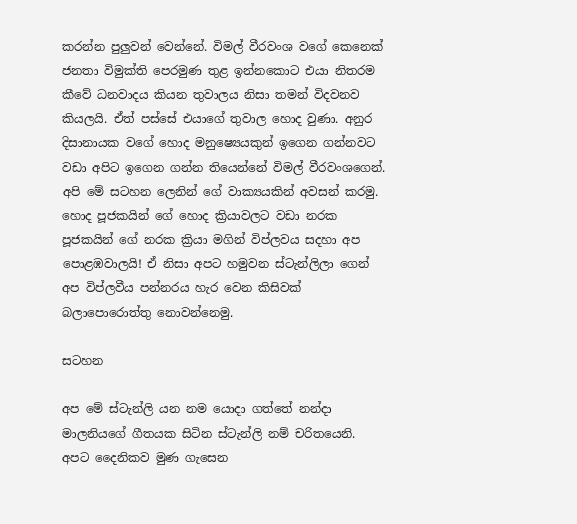කරන්න පුලුවන් වෙන්නේ. විමල් වීරවංශ වගේ කෙනෙක් ජනතා විමුක්ති පෙරමුණ තුළ ඉන්නකොට එයා නිතරම කීවේ ධනවාදය කියන තුවාලය නිසා තමන් විදවනව කියලයි. ඒත් පස්සේ එයාගේ තුවාල හොද වුණා. අනුර දිසානායක වගේ හොද මනුෂ්‍යෙයකුන් ඉගෙන ගන්නවට වඩා අපිට ඉගෙන ගන්න තියෙන්නේ විමල් වීරවංශගෙන්. අපි මේ සටහන ලෙනින් ගේ වාක්‍යයකින් අවසන් කරමු. හොද පූජකයින් ගේ හොද ක්‍රියාවලට වඩා නරක පූජකයින් ගේ නරක ක්‍රියා මගින් විප්ලවය සදහා අප පොළඹවාලයි! ඒ නිසා අපට හමුවන ස්ටැන්ලිලා ගෙන් අප විප්ලවීය පන්නරය හැර වෙන කිසිවක් බලාපොරොත්තු නොවන්නෙමු.

සටහන

අප මේ ස්ටැන්ලි යන නම යොදා ගත්තේ නන්දා මාලනියගේ ගීතයක සිටින ස්ටැන්ලි නම් චරිතයෙනි. අපට දෛනිකව මුණ ගැසෙන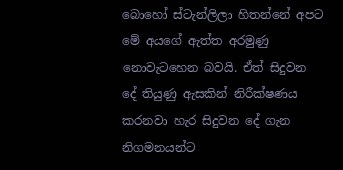බොහෝ ස්ටැන්ලිලා හිතන්නේ අපට මේ අයගේ ඇත්ත අරමුණු නොවැටහෙන බවයි. ඒත් සිදුවන දේ තියුණු ඇසකින් නිරීක්ෂණය කරනවා හැර සිදුවන දේ ගැන නිගමනයන්ට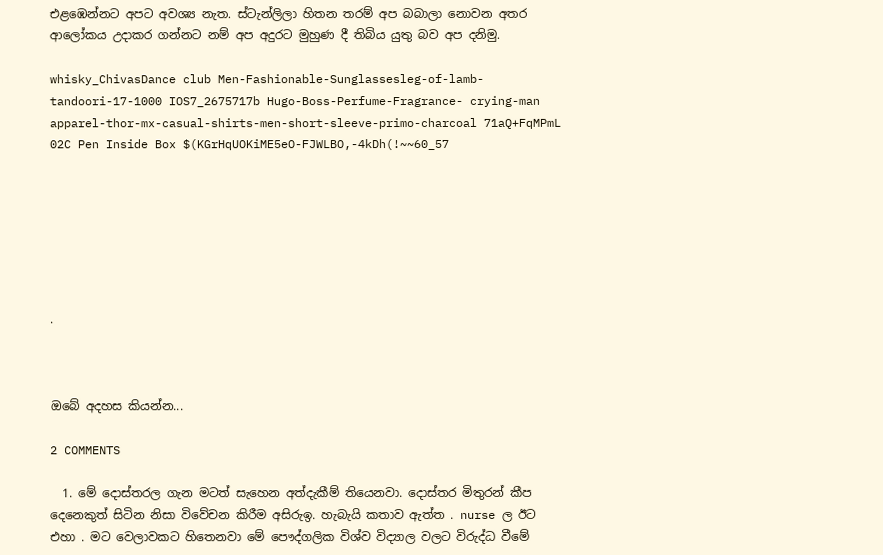එළඹෙන්නට අපට අවශ්‍ය නැත. ස්ටැන්ලිලා හිතන තරම් අප බබාලා නොවන අතර ආලෝකය උදාකර ගන්නට නම් අප අදුරට මුහුණ දී තිබිය යුතු බව අප දනිමු.

whisky_ChivasDance club Men-Fashionable-Sunglassesleg-of-lamb-tandoori-17-1000 IOS7_2675717b Hugo-Boss-Perfume-Fragrance- crying-man apparel-thor-mx-casual-shirts-men-short-sleeve-primo-charcoal 71aQ+FqMPmL 02C Pen Inside Box $(KGrHqUOKiME5eO-FJWLBO,-4kDh(!~~60_57







.



ඔබේ අදහස කියන්න...

2 COMMENTS

  1. මේ දොස්තරල ගැන මටත් සැහෙන අත්දැකීම් තියෙනවා. දොස්තර මිතුරන් කීප දෙනෙකුත් සිටින නිසා විවේචන කිරීම අසිරුඉ. හැබැයි කතාව ඇත්ත . nurse ල ඊට එහා . මට වෙලාවකට හිතෙනවා මේ පෞද්ගලික විශ්ව විද්‍යාල වලට විරුද්ධ වීමේ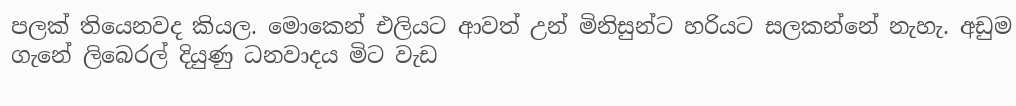පලක් තියෙනවද කියල. මොකෙන් එලියට ආවත් උන් මිනිසුන්ට හරියට සලකන්නේ නැහැ. අඩුම ගැනේ ලිබෙරල් දියුණු ධනවාදය මිට වැඩ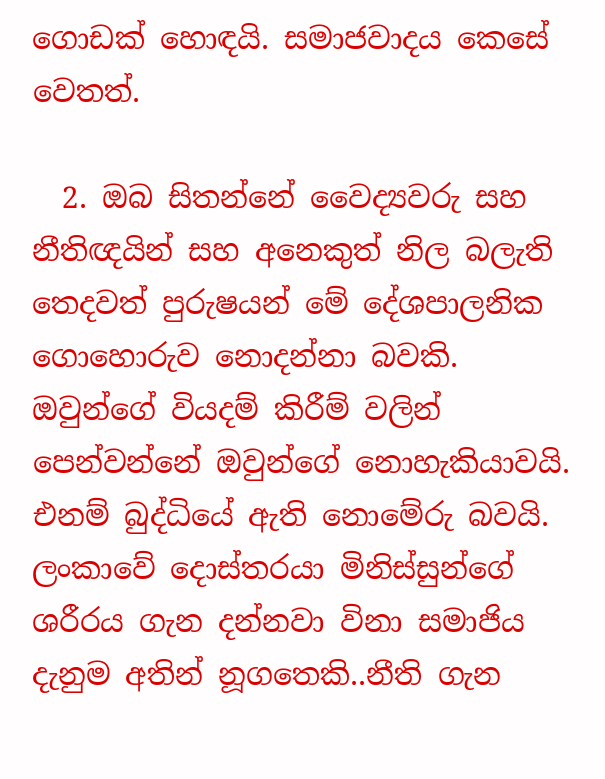ගොඩක් හොඳයි. සමාජවාදය කෙසේ වෙතත්.

  2. ඔබ සිතන්නේ වෛද්‍යවරු සහ නීතිඥයින් සහ අනෙකුත් නිල බලැති තෙදවත් පුරුෂයන් මේ දේශපාලනික ගොහොරුව නොදන්නා බවකි. ඔවුන්ගේ වියදම් කිරීම් වලින් පෙන්වන්නේ ඔවුන්ගේ නොහැකියාවයි. එනම් බුද්ධියේ ඇති නොමේරු බවයි. ලංකාවේ දොස්තරයා මිනිස්සුන්ගේ ශරීරය ගැන දන්නවා විනා සමාජිය දැනුම අතින් නූගතෙකි..නීති ගැන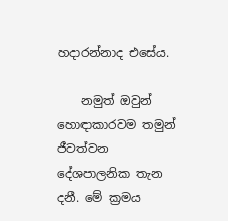හදාරන්නාද එසේය.

    නමුත් ඔවුන් හොඳාකාරවම තමුන් ජීවත්වන දේශපාලනික තැන දනී. මේ ක්‍රමය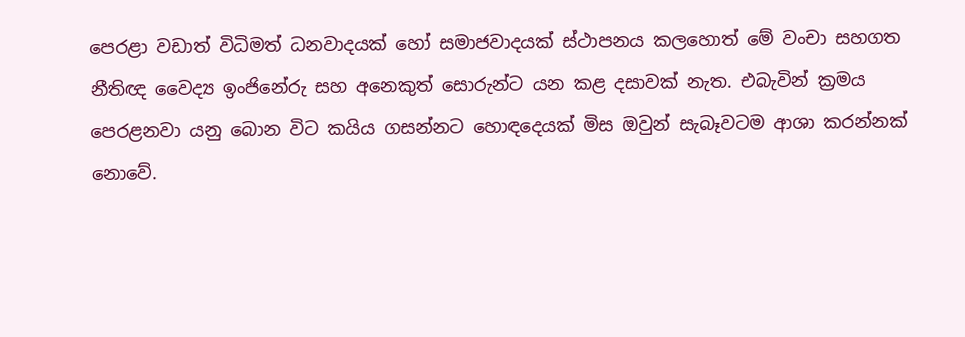පෙරළා වඩාත් විධිමත් ධනවාදයක් හෝ සමාජවාදයක් ස්ථාපනය කලහොත් මේ වංචා සහගත නීතිඥ වෛද්‍ය ඉංජිනේරු සහ අනෙකුත් සොරුන්ට යන කළ දසාවක් නැත. එබැවින් ක්‍රමය පෙරළනවා යනු බොන විට කයිය ගසන්නට හොඳදෙයක් මිස ඔවුන් සැබෑවටම ආශා කරන්නක් නොවේ.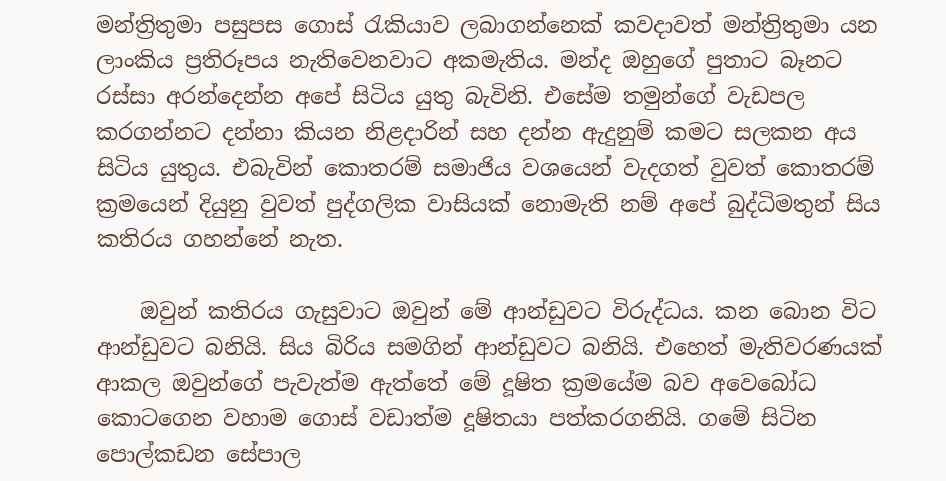මන්ත්‍රිතුමා පසුපස ගොස් රැකියාව ලබාගන්නෙක් කවදාවත් මන්ත්‍රිතුමා යන ලාංකිය ප්‍රතිරූපය නැතිවෙනවාට අකමැතිය. මන්ද ඔහුගේ පුතාට බෑනට රස්සා අරන්දෙන්න අපේ සිටිය යුතු බැවිනි. එසේම තමුන්ගේ වැඩපල කරගන්නට දන්නා කියන නිළදාරින් සහ දන්න ඇදුනුම් කමට සලකන අය සිටිය යුතුය. එබැවින් කොතරම් සමාජිය වශයෙන් වැදගත් වුවත් කොතරම් ක්‍රමයෙන් දියුනු වුවත් පුද්ගලික වාසියක් නොමැති නම් අපේ බුද්ධිමතුන් සිය කතිරය ගහන්නේ නැත.

    ඔවුන් කතිරය ගැසුවාට ඔවුන් මේ ආන්ඩුවට විරුද්ධය. කන බොන විට ආන්ඩුවට බනියි. සිය බිරිය සමගින් ආන්ඩුවට බනියි. එහෙත් මැතිවරණයක් ආකල ඔවුන්ගේ පැවැත්ම ඇත්තේ මේ දූෂිත ක්‍රමයේම බව අවෙබෝධ කොටගෙන වහාම ගොස් වඩාත්ම දූෂිතයා පත්කරගනියි. ගමේ සිටින පොල්කඩන සේපාල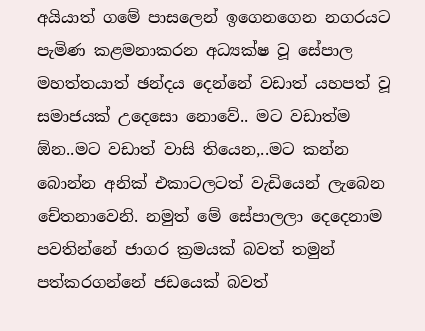අයියාත් ගමේ පාසලෙන් ඉගෙනගෙන නගරයට පැමිණ කළමනාකරන අධ්‍යක්ෂ වූ සේපාල මහත්තයාත් ඡන්දය දෙන්නේ වඩාත් යහපත් වූ සමාජයක් උදෙසො නොවේ.. මට වඩාත්ම ඕන..මට වඩාත් වාසි තියෙන,..මට කන්න බොන්න අනික් එකාටලටත් වැඩියෙන් ලැබෙන චේතනාවෙනි. නමුත් මේ සේපාලලා දෙදෙනාම පවතින්නේ ජාගර ක්‍රමයක් බවත් තමුන් පත්කරගන්නේ ජඩයෙක් බවත්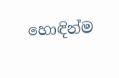හොඳින්ම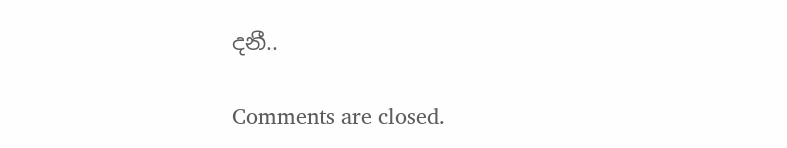දනී..

Comments are closed.